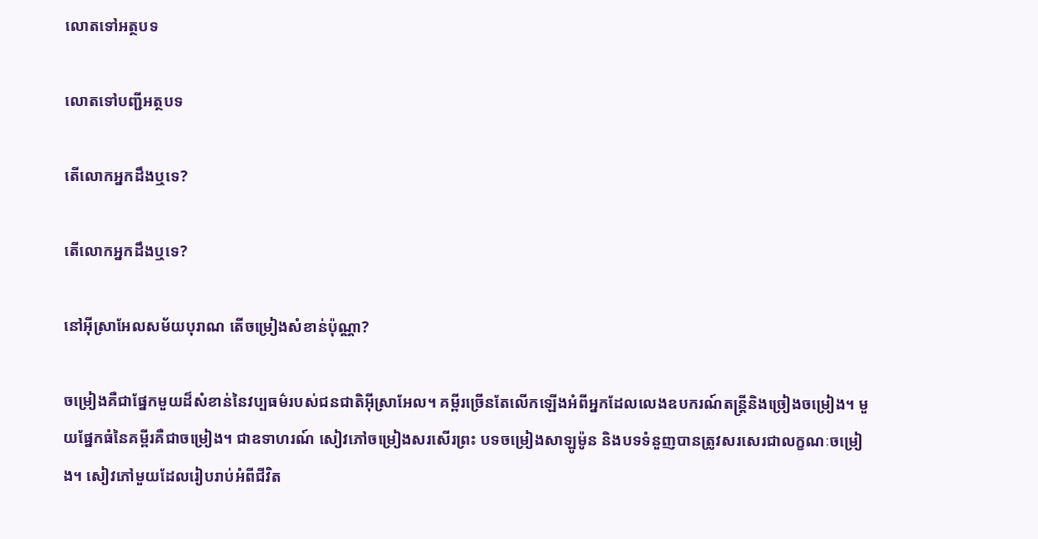លោតទៅអត្ថបទ

លោតទៅបញ្ជីអត្ថបទ

តើលោកអ្នកដឹងឬទេ?

តើលោកអ្នកដឹងឬទេ?

នៅអ៊ីស្រាអែលសម័យបុរាណ តើចម្រៀងសំខាន់ប៉ុណ្ណា?

ចម្រៀងគឺជាផ្នែកមួយដ៏សំខាន់នៃវប្បធម៌របស់ជនជាតិអ៊ីស្រាអែល។ គម្ពីរច្រើនតែលើកឡើងអំពីអ្នកដែលលេងឧបករណ៍តន្ត្រីនិងច្រៀងចម្រៀង។ មួយផ្នែកធំនៃគម្ពីរគឺជាចម្រៀង។ ជាឧទាហរណ៍ សៀវភៅចម្រៀងសរសើរព្រះ បទចម្រៀងសាឡូម៉ូន និងបទទំនួញបានត្រូវសរសេរជាលក្ខណៈចម្រៀង។ សៀវភៅមួយដែលរៀបរាប់អំពីជីវិត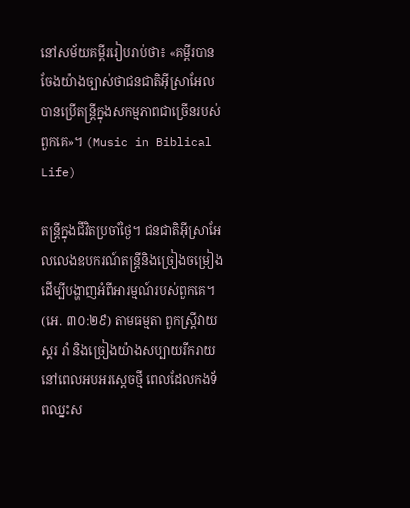នៅសម័យគម្ពីររៀបរាប់ថា៖ «គម្ពីរបានចែងយ៉ាងច្បាស់ថាជនជាតិអ៊ីស្រាអែលបានប្រើតន្ត្រីក្នុងសកម្មភាពជាច្រើនរបស់ពួកគេ»។ (Music in Biblical Life)

តន្ត្រីក្នុងជីវិតប្រចាំថ្ងៃ។ ជនជាតិអ៊ីស្រាអែលលេងឧបករណ៍តន្ត្រីនិងច្រៀងចម្រៀងដើម្បីបង្ហាញអំពីអារម្មណ៍របស់ពួកគេ។ (អេ. ៣០:២៩) តាមធម្មតា ពួកស្ត្រីវាយស្គរ រាំ និងច្រៀងយ៉ាងសប្បាយរីករាយនៅពេលអបអរស្ដេចថ្មី ពេលដែលកងទ័ពឈ្នះស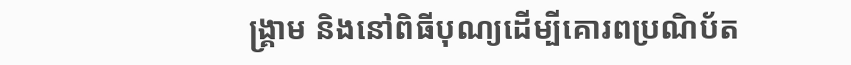ង្គ្រាម និងនៅពិធីបុណ្យដើម្បីគោរពប្រណិប័ត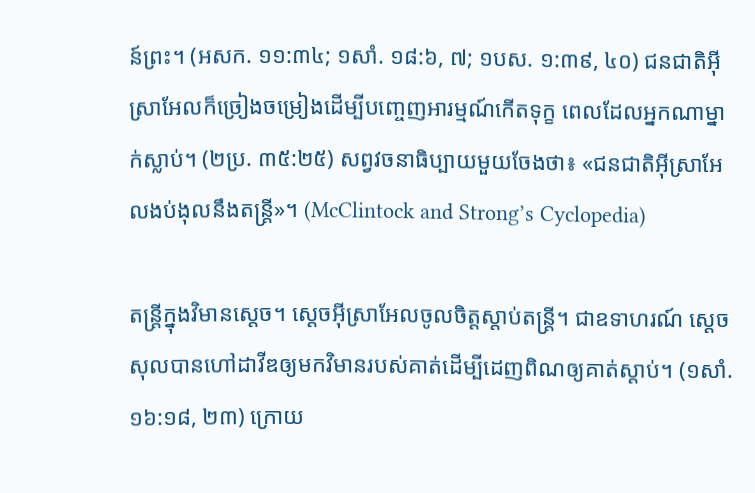ន៍ព្រះ។ (អសក. ១១:៣៤; ១សាំ. ១៨:៦, ៧; ១បស. ១:៣៩, ៤០) ជនជាតិអ៊ីស្រាអែលក៏ច្រៀងចម្រៀងដើម្បីបញ្ចេញអារម្មណ៍កើតទុក្ខ ពេលដែលអ្នកណាម្នាក់ស្លាប់។ (២ប្រ. ៣៥:២៥) សព្វវចនាធិប្បាយមួយចែងថា៖ «ជនជាតិអ៊ីស្រាអែលងប់ងុលនឹងតន្ត្រី»។ (McClintock and Strong’s Cyclopedia)

តន្ត្រីក្នុងវិមានស្ដេច។ ស្ដេចអ៊ីស្រាអែលចូលចិត្តស្ដាប់តន្ត្រី។ ជាឧទាហរណ៍ ស្ដេចសុលបានហៅដាវីឌឲ្យមកវិមានរបស់គាត់ដើម្បីដេញពិណឲ្យគាត់ស្ដាប់។ (១សាំ. ១៦:១៨, ២៣) ក្រោយ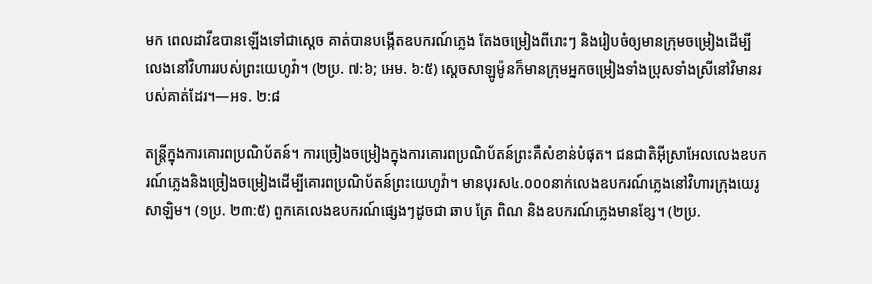មក ពេលដាវីឌបានឡើងទៅជាស្ដេច គាត់បានបង្កើតឧបករណ៍ភ្លេង តែងចម្រៀងពីរោះៗ និងរៀបចំឲ្យមានក្រុមចម្រៀងដើម្បីលេងនៅវិហាររបស់ព្រះយេហូវ៉ា។ (២ប្រ. ៧:៦; អេម. ៦:៥) ស្ដេចសាឡូម៉ូនក៏មានក្រុមអ្នកចម្រៀងទាំងប្រុសទាំងស្រីនៅវិមានរបស់គាត់ដែរ។—អទ. ២:៨

តន្ត្រីក្នុងការគោរពប្រណិប័តន៍។ ការច្រៀងចម្រៀងក្នុងការគោរពប្រណិប័តន៍ព្រះគឺសំខាន់បំផុត។ ជនជាតិអ៊ីស្រាអែលលេងឧបករណ៍ភ្លេងនិងច្រៀងចម្រៀងដើម្បីគោរពប្រណិប័តន៍ព្រះយេហូវ៉ា។ មានបុរស៤.០០០នាក់លេងឧបករណ៍ភ្លេងនៅវិហារក្រុងយេរូសាឡិម។ (១ប្រ. ២៣:៥) ពួកគេលេងឧបករណ៍ផ្សេងៗដូចជា ឆាប ត្រែ ពិណ និងឧបករណ៍ភ្លេងមានខ្សែ។ (២ប្រ.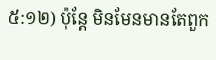៥:១២) ប៉ុន្តែ មិនមែនមានតែពួក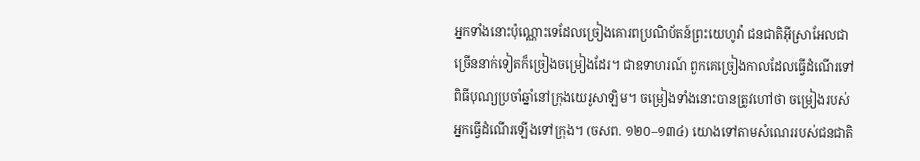អ្នកទាំងនោះប៉ុណ្ណោះទេដែលច្រៀងគោរពប្រណិប័តន៍ព្រះយេហូវ៉ា ជនជាតិអ៊ីស្រាអែលជាច្រើននាក់ទៀតក៏ច្រៀងចម្រៀងដែរ។ ជាឧទាហរណ៍ ពួកគេច្រៀងកាលដែលធ្វើដំណើរទៅពិធីបុណ្យប្រចាំឆ្នាំនៅក្រុងយេរូសាឡិម។ ចម្រៀងទាំងនោះបានត្រូវហៅថា ចម្រៀងរបស់អ្នកធ្វើដំណើរឡើងទៅក្រុង។ (ចសព. ១២០–១៣៤) យោងទៅតាមសំណេររបស់ជនជាតិ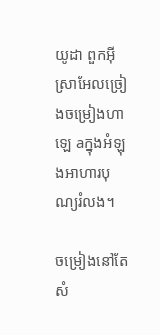យូដា ពួកអ៊ីស្រាអែលច្រៀងចម្រៀងហាឡេ aក្នុងអំឡុងអាហារបុណ្យរំលង។

ចម្រៀងនៅតែសំ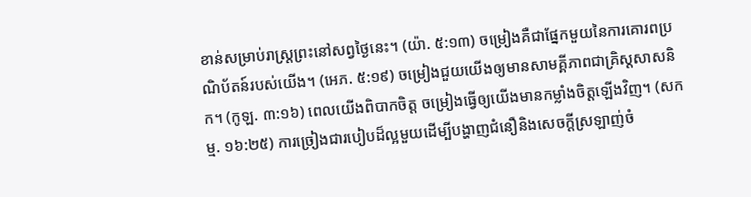ខាន់សម្រាប់រាស្ត្រព្រះនៅសព្វថ្ងៃនេះ។ (យ៉ា. ៥:១៣) ចម្រៀងគឺជាផ្នែកមួយនៃការគោរពប្រណិប័តន៍របស់យើង។ (អេភ. ៥:១៩) ចម្រៀងជួយយើងឲ្យមានសាមគ្គីភាពជាគ្រិស្តសាសនិក។ (កូឡ. ៣:១៦) ពេលយើងពិបាកចិត្ត ចម្រៀងធ្វើឲ្យយើងមានកម្លាំងចិត្តឡើងវិញ។ (សកម្ម. ១៦:២៥) ការច្រៀងជារបៀបដ៏ល្អមួយដើម្បីបង្ហាញជំនឿនិងសេចក្ដីស្រឡាញ់ចំ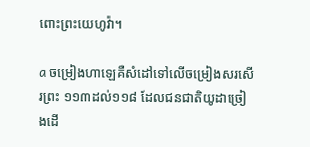ពោះព្រះយេហូវ៉ា។

a ចម្រៀងហាឡេគឺសំដៅទៅលើចម្រៀងសរសើរព្រះ ១១៣ដល់១១៨ ដែលជនជាតិយូដាច្រៀងដើ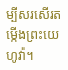ម្បីសរសើរតម្កើងព្រះយេហូវ៉ា។